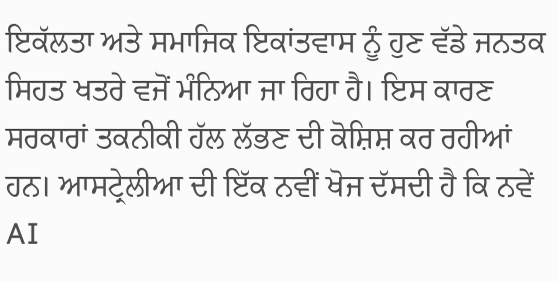ਇਕੱਲਤਾ ਅਤੇ ਸਮਾਜਿਕ ਇਕਾਂਤਵਾਸ ਨੂੰ ਹੁਣ ਵੱਡੇ ਜਨਤਕ ਸਿਹਤ ਖਤਰੇ ਵਜੋਂ ਮੰਨਿਆ ਜਾ ਰਿਹਾ ਹੈ। ਇਸ ਕਾਰਣ ਸਰਕਾਰਾਂ ਤਕਨੀਕੀ ਹੱਲ ਲੱਭਣ ਦੀ ਕੋਸ਼ਿਸ਼ ਕਰ ਰਹੀਆਂ ਹਨ। ਆਸਟ੍ਰੇਲੀਆ ਦੀ ਇੱਕ ਨਵੀਂ ਖੋਜ ਦੱਸਦੀ ਹੈ ਕਿ ਨਵੇਂ AI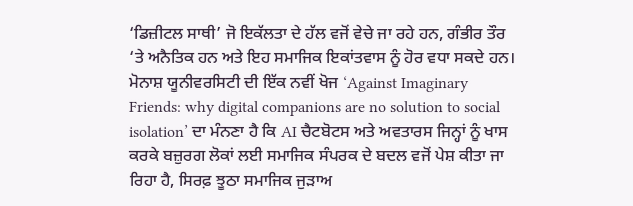‘ਡਿਜ਼ੀਟਲ ਸਾਥੀ’ ਜੋ ਇਕੱਲਤਾ ਦੇ ਹੱਲ ਵਜੋਂ ਵੇਚੇ ਜਾ ਰਹੇ ਹਨ, ਗੰਭੀਰ ਤੌਰ ‘ਤੇ ਅਨੈਤਿਕ ਹਨ ਅਤੇ ਇਹ ਸਮਾਜਿਕ ਇਕਾਂਤਵਾਸ ਨੂੰ ਹੋਰ ਵਧਾ ਸਕਦੇ ਹਨ।
ਮੋਨਾਸ਼ ਯੂਨੀਵਰਸਿਟੀ ਦੀ ਇੱਕ ਨਵੀਂ ਖੋਜ ‘Against Imaginary Friends: why digital companions are no solution to social isolation’ ਦਾ ਮੰਨਣਾ ਹੈ ਕਿ AI ਚੈਟਬੋਟਸ ਅਤੇ ਅਵਤਾਰਸ ਜਿਨ੍ਹਾਂ ਨੂੰ ਖਾਸ ਕਰਕੇ ਬਜ਼ੁਰਗ ਲੋਕਾਂ ਲਈ ਸਮਾਜਿਕ ਸੰਪਰਕ ਦੇ ਬਦਲ ਵਜੋਂ ਪੇਸ਼ ਕੀਤਾ ਜਾ ਰਿਹਾ ਹੈ, ਸਿਰਫ਼ ਝੂਠਾ ਸਮਾਜਿਕ ਜੁੜਾਅ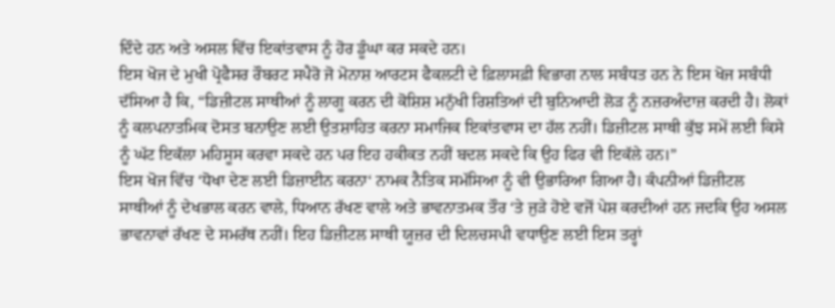ਦਿੰਦੇ ਹਨ ਅਤੇ ਅਸਲ ਵਿੱਚ ਇਕਾਂਤਵਾਸ ਨੂੰ ਹੋਰ ਡੂੰਘਾ ਕਰ ਸਕਦੇ ਹਨ।
ਇਸ ਖੋਜ ਦੇ ਮੁਖੀ ਪ੍ਰੋਫੈਸਰ ਰੌਬਰਟ ਸਪੈਰੋ ਜੋ ਮੋਨਾਸ਼ ਆਰਟਸ ਫੈਕਲਟੀ ਦੇ ਫ਼ਿਲਾਸਫ਼ੀ ਵਿਭਾਗ ਨਾਲ ਸਬੰਧਤ ਹਨ ਨੇ ਇਸ ਖੋਜ ਸਬੰਧੀ ਦੱਸਿਆ ਹੈ ਕਿ, “ਡਿਜ਼ੀਟਲ ਸਾਥੀਆਂ ਨੂੰ ਲਾਗੂ ਕਰਨ ਦੀ ਕੋਸ਼ਿਸ਼ ਮਨੁੱਖੀ ਰਿਸ਼ਤਿਆਂ ਦੀ ਬੁਨਿਆਦੀ ਲੋੜ ਨੂੰ ਨਜ਼ਰਅੰਦਾਜ਼ ਕਰਦੀ ਹੈ। ਲੋਕਾਂ ਨੂੰ ਕਲਪਨਾਤਮਿਕ ਦੋਸਤ ਬਨਾਉਣ ਲਈ ਉਤਸ਼ਾਹਿਤ ਕਰਨਾ ਸਮਾਜਿਕ ਇਕਾਂਤਵਾਸ ਦਾ ਹੱਲ ਨਹੀਂ। ਡਿਜ਼ੀਟਲ ਸਾਥੀ ਕੁੱਝ ਸਮੇਂ ਲਈ ਕਿਸੇ ਨੂੰ ਘੱਟ ਇਕੱਲਾ ਮਹਿਸੂਸ ਕਰਵਾ ਸਕਦੇ ਹਨ ਪਰ ਇਹ ਹਕੀਕਤ ਨਹੀਂ ਬਦਲ ਸਕਦੇ ਕਿ ਉਹ ਫਿਰ ਵੀ ਇਕੱਲੇ ਹਨ।”
ਇਸ ਖੋਜ ਵਿੱਚ ‘ਧੋਖਾ ਦੇਣ ਲਈ ਡਿਜ਼ਾਈਨ ਕਰਨਾ‘ ਨਾਮਕ ਨੈਤਿਕ ਸਮੱਸਿਆ ਨੂੰ ਵੀ ਉਭਾਰਿਆ ਗਿਆ ਹੈ। ਕੰਪਨੀਆਂ ਡਿਜ਼ੀਟਲ ਸਾਥੀਆਂ ਨੂੰ ਦੇਖਭਾਲ ਕਰਨ ਵਾਲੇ, ਧਿਆਨ ਰੱਖਣ ਵਾਲੇ ਅਤੇ ਭਾਵਨਾਤਮਕ ਤੌਰ ‘ਤੇ ਜੁੜੇ ਹੋਏ ਵਜੋਂ ਪੇਸ਼ ਕਰਦੀਆਂ ਹਨ ਜਦਕਿ ਉਹ ਅਸਲ ਭਾਵਨਾਵਾਂ ਰੱਖਣ ਦੇ ਸਮਰੱਥ ਨਹੀਂ। ਇਹ ਡਿਜ਼ੀਟਲ ਸਾਥੀ ਯੂਜ਼ਰ ਦੀ ਦਿਲਚਸਪੀ ਵਧਾਉਣ ਲਈ ਇਸ ਤਰ੍ਹਾਂ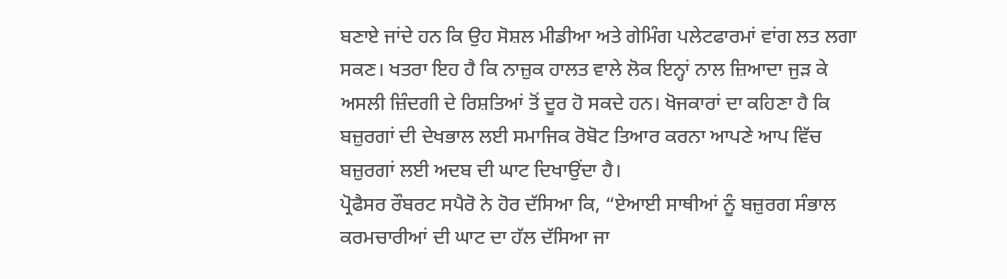ਬਣਾਏ ਜਾਂਦੇ ਹਨ ਕਿ ਉਹ ਸੋਸ਼ਲ ਮੀਡੀਆ ਅਤੇ ਗੇਮਿੰਗ ਪਲੇਟਫਾਰਮਾਂ ਵਾਂਗ ਲਤ ਲਗਾ ਸਕਣ। ਖਤਰਾ ਇਹ ਹੈ ਕਿ ਨਾਜ਼ੁਕ ਹਾਲਤ ਵਾਲੇ ਲੋਕ ਇਨ੍ਹਾਂ ਨਾਲ ਜ਼ਿਆਦਾ ਜੁੜ ਕੇ ਅਸਲੀ ਜ਼ਿੰਦਗੀ ਦੇ ਰਿਸ਼ਤਿਆਂ ਤੋਂ ਦੂਰ ਹੋ ਸਕਦੇ ਹਨ। ਖੋਜਕਾਰਾਂ ਦਾ ਕਹਿਣਾ ਹੈ ਕਿ ਬਜ਼ੁਰਗਾਂ ਦੀ ਦੇਖਭਾਲ ਲਈ ਸਮਾਜਿਕ ਰੋਬੋਟ ਤਿਆਰ ਕਰਨਾ ਆਪਣੇ ਆਪ ਵਿੱਚ ਬਜ਼ੁਰਗਾਂ ਲਈ ਅਦਬ ਦੀ ਘਾਟ ਦਿਖਾਉਂਦਾ ਹੈ।
ਪ੍ਰੋਫੈਸਰ ਰੌਬਰਟ ਸਪੈਰੋ ਨੇ ਹੋਰ ਦੱਸਿਆ ਕਿ, “ਏਆਈ ਸਾਥੀਆਂ ਨੂੰ ਬਜ਼ੁਰਗ ਸੰਭਾਲ ਕਰਮਚਾਰੀਆਂ ਦੀ ਘਾਟ ਦਾ ਹੱਲ ਦੱਸਿਆ ਜਾ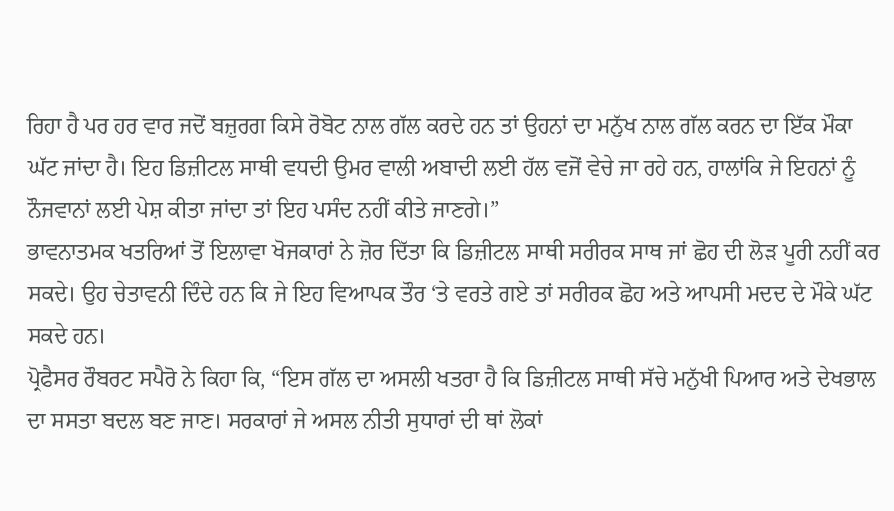ਰਿਹਾ ਹੈ ਪਰ ਹਰ ਵਾਰ ਜਦੋਂ ਬਜ਼ੁਰਗ ਕਿਸੇ ਰੋਬੋਟ ਨਾਲ ਗੱਲ ਕਰਦੇ ਹਨ ਤਾਂ ਉਹਨਾਂ ਦਾ ਮਨੁੱਖ ਨਾਲ ਗੱਲ ਕਰਨ ਦਾ ਇੱਕ ਮੌਕਾ ਘੱਟ ਜਾਂਦਾ ਹੈ। ਇਹ ਡਿਜ਼ੀਟਲ ਸਾਥੀ ਵਧਦੀ ਉਮਰ ਵਾਲੀ ਅਬਾਦੀ ਲਈ ਹੱਲ ਵਜੋਂ ਵੇਚੇ ਜਾ ਰਹੇ ਹਨ, ਹਾਲਾਂਕਿ ਜੇ ਇਹਨਾਂ ਨੂੰ ਨੌਜਵਾਨਾਂ ਲਈ ਪੇਸ਼ ਕੀਤਾ ਜਾਂਦਾ ਤਾਂ ਇਹ ਪਸੰਦ ਨਹੀਂ ਕੀਤੇ ਜਾਣਗੇ।”
ਭਾਵਨਾਤਮਕ ਖਤਰਿਆਂ ਤੋਂ ਇਲਾਵਾ ਖੋਜਕਾਰਾਂ ਨੇ ਜ਼ੋਰ ਦਿੱਤਾ ਕਿ ਡਿਜ਼ੀਟਲ ਸਾਥੀ ਸਰੀਰਕ ਸਾਥ ਜਾਂ ਛੋਹ ਦੀ ਲੋੜ ਪੂਰੀ ਨਹੀਂ ਕਰ ਸਕਦੇ। ਉਹ ਚੇਤਾਵਨੀ ਦਿੰਦੇ ਹਨ ਕਿ ਜੇ ਇਹ ਵਿਆਪਕ ਤੌਰ ‘ਤੇ ਵਰਤੇ ਗਏ ਤਾਂ ਸਰੀਰਕ ਛੋਹ ਅਤੇ ਆਪਸੀ ਮਦਦ ਦੇ ਮੌਕੇ ਘੱਟ ਸਕਦੇ ਹਨ।
ਪ੍ਰੋਫੈਸਰ ਰੌਬਰਟ ਸਪੈਰੋ ਨੇ ਕਿਹਾ ਕਿ, “ਇਸ ਗੱਲ ਦਾ ਅਸਲੀ ਖਤਰਾ ਹੈ ਕਿ ਡਿਜ਼ੀਟਲ ਸਾਥੀ ਸੱਚੇ ਮਨੁੱਖੀ ਪਿਆਰ ਅਤੇ ਦੇਖਭਾਲ ਦਾ ਸਸਤਾ ਬਦਲ ਬਣ ਜਾਣ। ਸਰਕਾਰਾਂ ਜੇ ਅਸਲ ਨੀਤੀ ਸੁਧਾਰਾਂ ਦੀ ਥਾਂ ਲੋਕਾਂ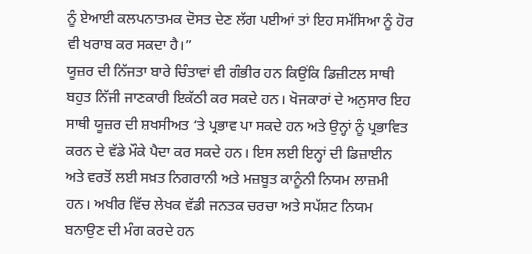ਨੂੰ ਏਆਈ ਕਲਪਨਾਤਮਕ ਦੋਸਤ ਦੇਣ ਲੱਗ ਪਈਆਂ ਤਾਂ ਇਹ ਸਮੱਸਿਆ ਨੂੰ ਹੋਰ ਵੀ ਖਰਾਬ ਕਰ ਸਕਦਾ ਹੈ।”
ਯੂਜ਼ਰ ਦੀ ਨਿੱਜਤਾ ਬਾਰੇ ਚਿੰਤਾਵਾਂ ਵੀ ਗੰਭੀਰ ਹਨ ਕਿਉਂਕਿ ਡਿਜ਼ੀਟਲ ਸਾਥੀ ਬਹੁਤ ਨਿੱਜੀ ਜਾਣਕਾਰੀ ਇਕੱਠੀ ਕਰ ਸਕਦੇ ਹਨ। ਖੋਜਕਾਰਾਂ ਦੇ ਅਨੁਸਾਰ ਇਹ ਸਾਥੀ ਯੂਜ਼ਰ ਦੀ ਸ਼ਖਸੀਅਤ ‘ਤੇ ਪ੍ਰਭਾਵ ਪਾ ਸਕਦੇ ਹਨ ਅਤੇ ਉਨ੍ਹਾਂ ਨੂੰ ਪ੍ਰਭਾਵਿਤ ਕਰਨ ਦੇ ਵੱਡੇ ਮੌਕੇ ਪੈਦਾ ਕਰ ਸਕਦੇ ਹਨ। ਇਸ ਲਈ ਇਨ੍ਹਾਂ ਦੀ ਡਿਜ਼ਾਈਨ ਅਤੇ ਵਰਤੋਂ ਲਈ ਸਖ਼ਤ ਨਿਗਰਾਨੀ ਅਤੇ ਮਜ਼ਬੂਤ ਕਾਨੂੰਨੀ ਨਿਯਮ ਲਾਜ਼ਮੀ ਹਨ। ਅਖੀਰ ਵਿੱਚ ਲੇਖਕ ਵੱਡੀ ਜਨਤਕ ਚਰਚਾ ਅਤੇ ਸਪੱਸ਼ਟ ਨਿਯਮ ਬਨਾਉਣ ਦੀ ਮੰਗ ਕਰਦੇ ਹਨ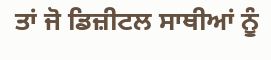ਤਾਂ ਜੋ ਡਿਜ਼ੀਟਲ ਸਾਥੀਆਂ ਨੂੰ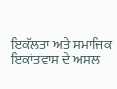ਇਕੱਲਤਾ ਅਤੇ ਸਮਾਜਿਕ ਇਕਾਂਤਵਾਸ ਦੇ ਅਸਲ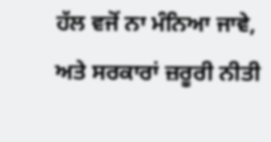ਹੱਲ ਵਜੋਂ ਨਾ ਮੰਨਿਆ ਜਾਵੇ, ਅਤੇ ਸਰਕਾਰਾਂ ਜ਼ਰੂਰੀ ਨੀਤੀ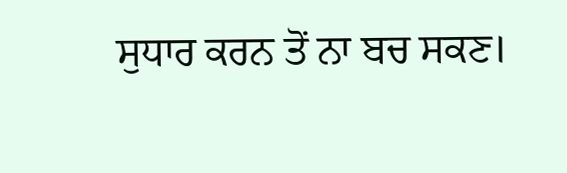ਸੁਧਾਰ ਕਰਨ ਤੋਂ ਨਾ ਬਚ ਸਕਣ।